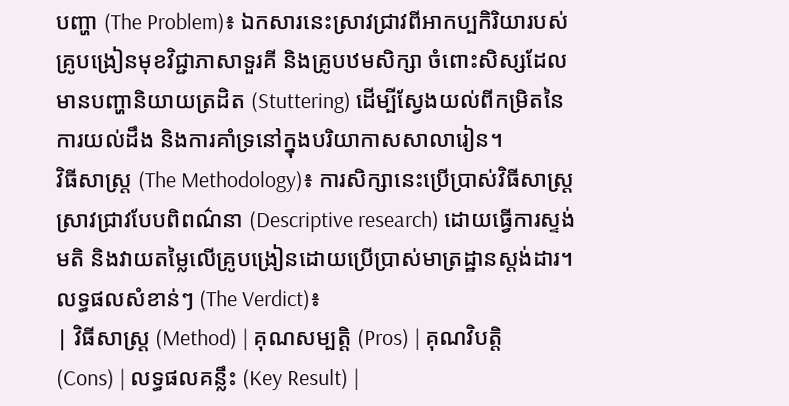បញ្ហា (The Problem)៖ ឯកសារនេះស្រាវជ្រាវពីអាកប្បកិរិយារបស់គ្រូបង្រៀនមុខវិជ្ជាភាសាទួរគី និងគ្រូបឋមសិក្សា ចំពោះសិស្សដែលមានបញ្ហានិយាយត្រដិត (Stuttering) ដើម្បីស្វែងយល់ពីកម្រិតនៃការយល់ដឹង និងការគាំទ្រនៅក្នុងបរិយាកាសសាលារៀន។
វិធីសាស្ត្រ (The Methodology)៖ ការសិក្សានេះប្រើប្រាស់វិធីសាស្ត្រស្រាវជ្រាវបែបពិពណ៌នា (Descriptive research) ដោយធ្វើការស្ទង់មតិ និងវាយតម្លៃលើគ្រូបង្រៀនដោយប្រើប្រាស់មាត្រដ្ឋានស្តង់ដារ។
លទ្ធផលសំខាន់ៗ (The Verdict)៖
| វិធីសាស្ត្រ (Method) | គុណសម្បត្តិ (Pros) | គុណវិបត្តិ (Cons) | លទ្ធផលគន្លឹះ (Key Result) |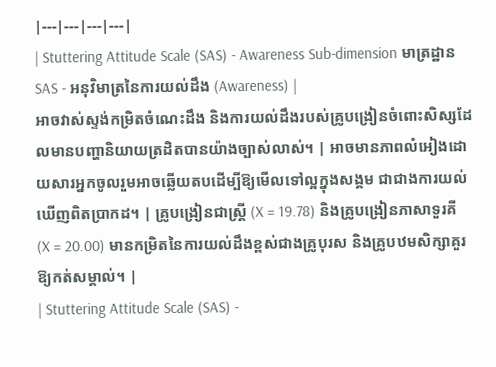|---|---|---|---|
| Stuttering Attitude Scale (SAS) - Awareness Sub-dimension មាត្រដ្ឋាន SAS - អនុវិមាត្រនៃការយល់ដឹង (Awareness) |
អាចវាស់ស្ទង់កម្រិតចំណេះដឹង និងការយល់ដឹងរបស់គ្រូបង្រៀនចំពោះសិស្សដែលមានបញ្ហានិយាយត្រដិតបានយ៉ាងច្បាស់លាស់។ | អាចមានភាពលំអៀងដោយសារអ្នកចូលរួមអាចឆ្លើយតបដើម្បីឱ្យមើលទៅល្អក្នុងសង្គម ជាជាងការយល់ឃើញពិតប្រាកដ។ | គ្រូបង្រៀនជាស្ត្រី (X = 19.78) និងគ្រូបង្រៀនភាសាទួរគី (X = 20.00) មានកម្រិតនៃការយល់ដឹងខ្ពស់ជាងគ្រូបុរស និងគ្រូបឋមសិក្សាគួរឱ្យកត់សម្គាល់។ |
| Stuttering Attitude Scale (SAS) -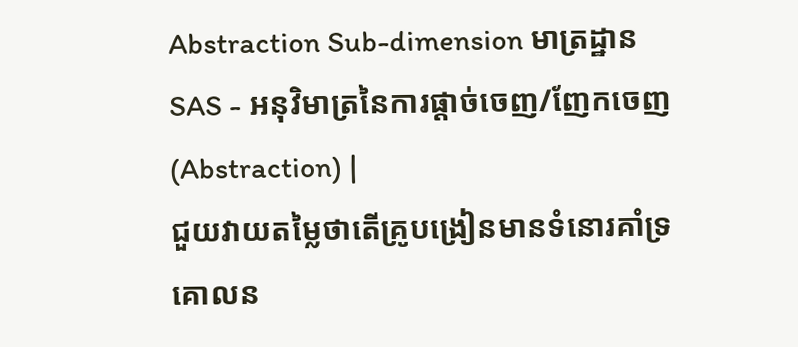Abstraction Sub-dimension មាត្រដ្ឋាន SAS - អនុវិមាត្រនៃការផ្តាច់ចេញ/ញែកចេញ (Abstraction) |
ជួយវាយតម្លៃថាតើគ្រូបង្រៀនមានទំនោរគាំទ្រគោលន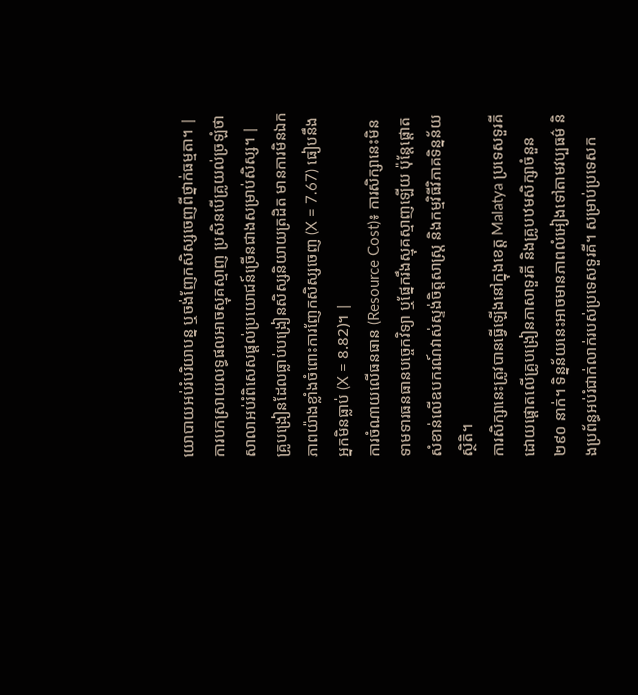យោបាយអប់រំបរិយាបន្ន ឬចង់ញែកសិស្សចេញពីថ្នាក់ធម្មតា។ | ការបកស្រាយលទ្ធផលអាចស្មុគស្មាញ ប្រសិនបើគ្រូយល់ច្រឡំថាសាលាអប់រំពិសេសផ្តល់ប្រយោជន៍ច្រើនជាងសម្រាប់សិស្ស។ | គ្រូបង្រៀនដែលធ្លាប់បង្រៀនសិស្សនិយាយត្រដិត មានការមិនឯកភាពយ៉ាងខ្លាំងចំពោះការញែកសិស្សចេញ (X = 7.67) ធៀបនឹងអ្នកមិនធ្លាប់ (X = 8.82)។ |
ការចំណាយលើធនធាន (Resource Cost)៖ ការសិក្សានេះមិនទាមទារធនធានបច្ចេកវិទ្យា ឬផ្នែករឹងស្មុគស្មាញឡើយ ប៉ុន្តែផ្តោតសំខាន់លើឧបករណ៍វាស់ស្ទង់ចិត្តសាស្ត្រ និងកម្មវិធីវិភាគទិន្នន័យស្ថិតិ។
ការសិក្សានេះត្រូវបានធ្វើឡើងនៅក្នុងខេត្ត Malatya ប្រទេសទួរគី ដោយផ្តោតលើគ្រូបង្រៀនភាសាទួរគី និងគ្រូបឋមសិក្សាចំនួន ២៩០ នាក់។ ទិន្នន័យនេះអាចមានភាពលំអៀងទៅតាមវប្បធម៌ និងប្រព័ន្ធអប់រំជាក់លាក់របស់ប្រទេសទួរគី។ សម្រាប់ប្រទេសក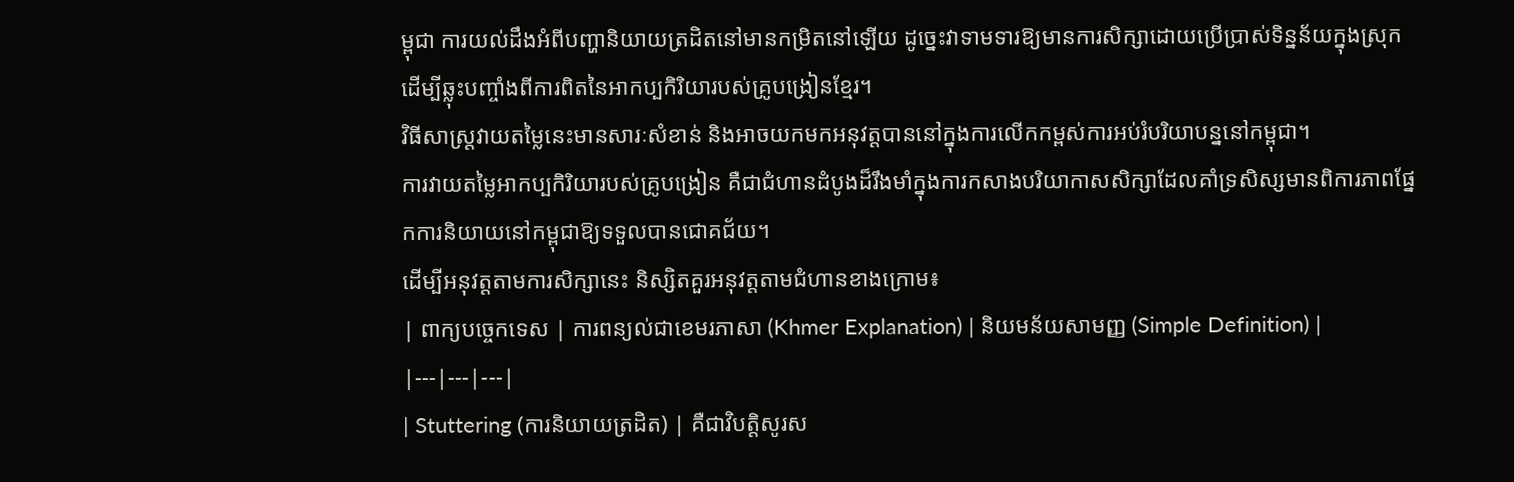ម្ពុជា ការយល់ដឹងអំពីបញ្ហានិយាយត្រដិតនៅមានកម្រិតនៅឡើយ ដូច្នេះវាទាមទារឱ្យមានការសិក្សាដោយប្រើប្រាស់ទិន្នន័យក្នុងស្រុក ដើម្បីឆ្លុះបញ្ចាំងពីការពិតនៃអាកប្បកិរិយារបស់គ្រូបង្រៀនខ្មែរ។
វិធីសាស្ត្រវាយតម្លៃនេះមានសារៈសំខាន់ និងអាចយកមកអនុវត្តបាននៅក្នុងការលើកកម្ពស់ការអប់រំបរិយាបន្ននៅកម្ពុជា។
ការវាយតម្លៃអាកប្បកិរិយារបស់គ្រូបង្រៀន គឺជាជំហានដំបូងដ៏រឹងមាំក្នុងការកសាងបរិយាកាសសិក្សាដែលគាំទ្រសិស្សមានពិការភាពផ្នែកការនិយាយនៅកម្ពុជាឱ្យទទួលបានជោគជ័យ។
ដើម្បីអនុវត្តតាមការសិក្សានេះ និស្សិតគួរអនុវត្តតាមជំហានខាងក្រោម៖
| ពាក្យបច្ចេកទេស | ការពន្យល់ជាខេមរភាសា (Khmer Explanation) | និយមន័យសាមញ្ញ (Simple Definition) |
|---|---|---|
| Stuttering (ការនិយាយត្រដិត) | គឺជាវិបត្តិសូរស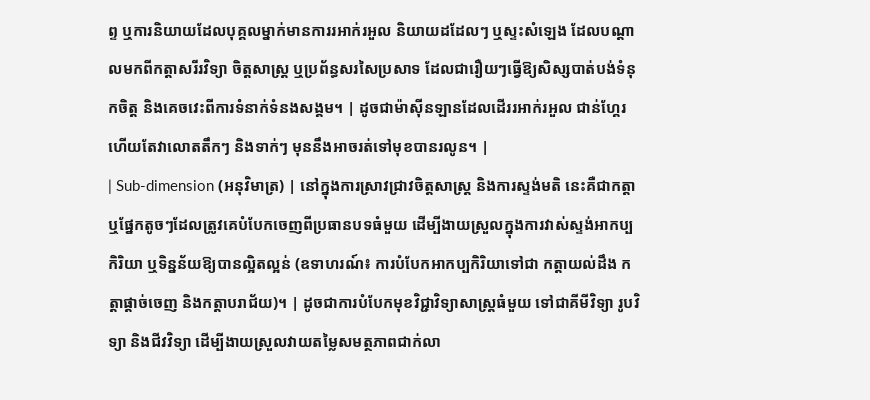ព្ទ ឬការនិយាយដែលបុគ្គលម្នាក់មានការរអាក់រអួល និយាយដដែលៗ ឬស្ទះសំឡេង ដែលបណ្តាលមកពីកត្តាសរីរវិទ្យា ចិត្តសាស្ត្រ ឬប្រព័ន្ធសរសៃប្រសាទ ដែលជារឿយៗធ្វើឱ្យសិស្សបាត់បង់ទំនុកចិត្ត និងគេចវេះពីការទំនាក់ទំនងសង្គម។ | ដូចជាម៉ាស៊ីនឡានដែលដើររអាក់រអួល ជាន់ហ្គែរហើយតែវាលោតតឹកៗ និងទាក់ៗ មុននឹងអាចរត់ទៅមុខបានរលូន។ |
| Sub-dimension (អនុវិមាត្រ) | នៅក្នុងការស្រាវជ្រាវចិត្តសាស្ត្រ និងការស្ទង់មតិ នេះគឺជាកត្តា ឬផ្នែកតូចៗដែលត្រូវគេបំបែកចេញពីប្រធានបទធំមួយ ដើម្បីងាយស្រួលក្នុងការវាស់ស្ទង់អាកប្បកិរិយា ឬទិន្នន័យឱ្យបានល្អិតល្អន់ (ឧទាហរណ៍៖ ការបំបែកអាកប្បកិរិយាទៅជា កត្តាយល់ដឹង កត្តាផ្តាច់ចេញ និងកត្តាបរាជ័យ)។ | ដូចជាការបំបែកមុខវិជ្ជាវិទ្យាសាស្ត្រធំមួយ ទៅជាគីមីវិទ្យា រូបវិទ្យា និងជីវវិទ្យា ដើម្បីងាយស្រួលវាយតម្លៃសមត្ថភាពជាក់លា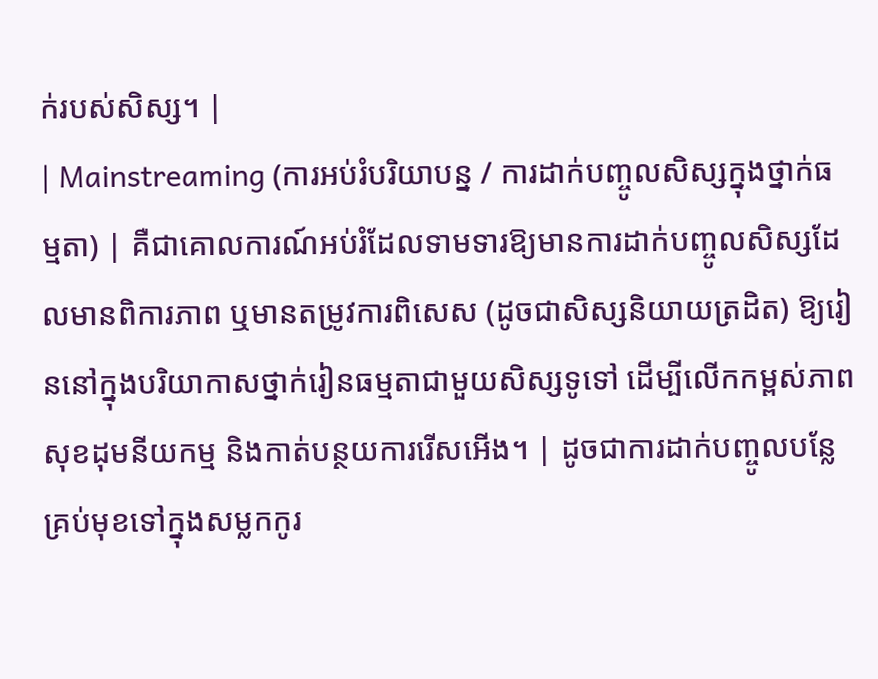ក់របស់សិស្ស។ |
| Mainstreaming (ការអប់រំបរិយាបន្ន / ការដាក់បញ្ចូលសិស្សក្នុងថ្នាក់ធម្មតា) | គឺជាគោលការណ៍អប់រំដែលទាមទារឱ្យមានការដាក់បញ្ចូលសិស្សដែលមានពិការភាព ឬមានតម្រូវការពិសេស (ដូចជាសិស្សនិយាយត្រដិត) ឱ្យរៀននៅក្នុងបរិយាកាសថ្នាក់រៀនធម្មតាជាមួយសិស្សទូទៅ ដើម្បីលើកកម្ពស់ភាពសុខដុមនីយកម្ម និងកាត់បន្ថយការរើសអើង។ | ដូចជាការដាក់បញ្ចូលបន្លែគ្រប់មុខទៅក្នុងសម្លកកូរ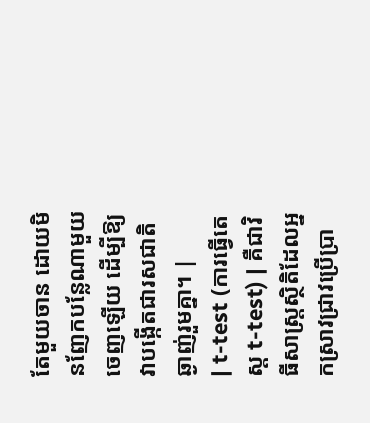តែមួយចាន ដោយមិនញែកបន្លែណាមួយចេញឡើយ ដើម្បីឱ្យវាបង្កើតជារសជាតិឆ្ងាញ់រួមគ្នា។ |
| t-test (ការធ្វើតេស្ត t-test) | គឺជាវិធីសាស្ត្រស្ថិតិដែលអ្នកស្រាវជ្រាវប្រើប្រា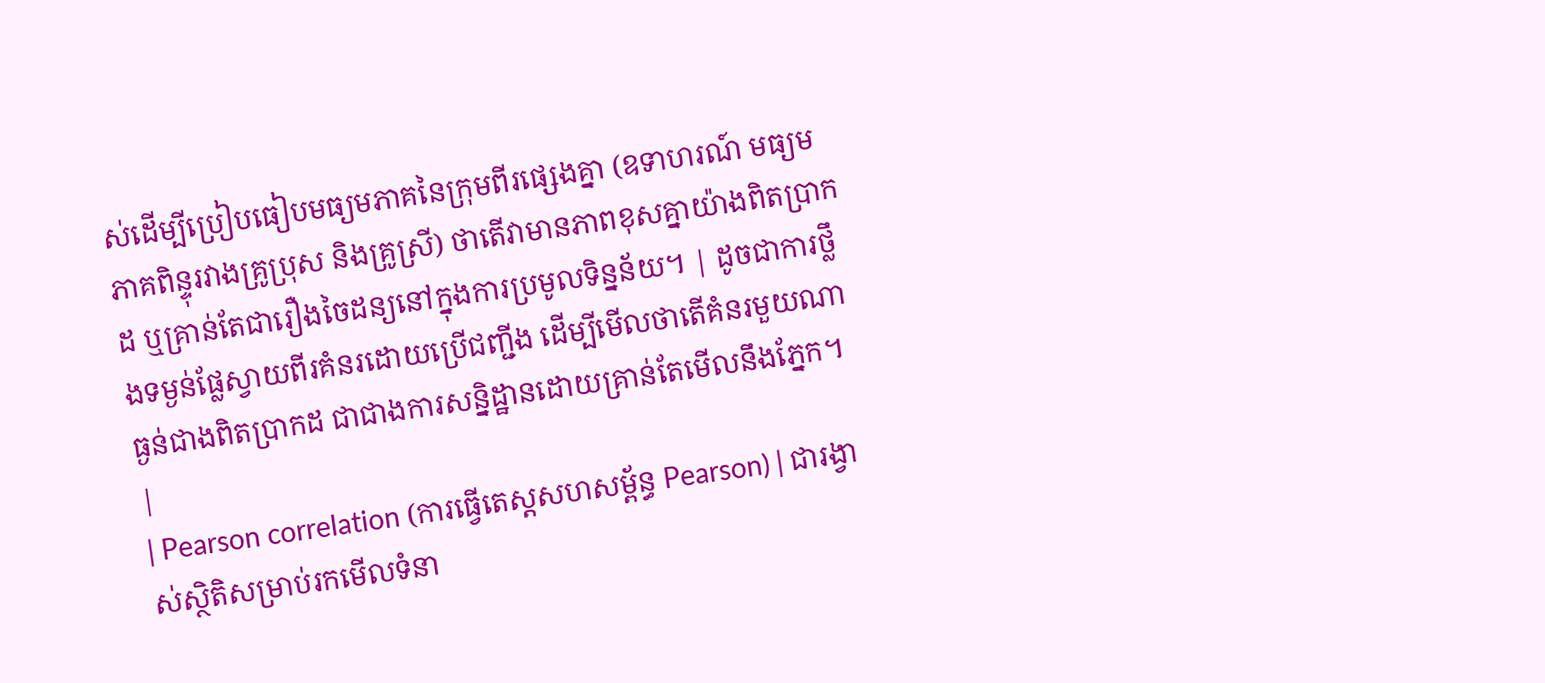ស់ដើម្បីប្រៀបធៀបមធ្យមភាគនៃក្រុមពីរផ្សេងគ្នា (ឧទាហរណ៍ មធ្យមភាគពិន្ទុរវាងគ្រូប្រុស និងគ្រូស្រី) ថាតើវាមានភាពខុសគ្នាយ៉ាងពិតប្រាកដ ឬគ្រាន់តែជារឿងចៃដន្យនៅក្នុងការប្រមូលទិន្នន័យ។ | ដូចជាការថ្លឹងទម្ងន់ផ្លែស្វាយពីរគំនរដោយប្រើជញ្ជីង ដើម្បីមើលថាតើគំនរមួយណាធ្ងន់ជាងពិតប្រាកដ ជាជាងការសន្និដ្ឋានដោយគ្រាន់តែមើលនឹងភ្នែក។ |
| Pearson correlation (ការធ្វើតេស្តសហសម្ព័ន្ធ Pearson) | ជារង្វាស់ស្ថិតិសម្រាប់រកមើលទំនា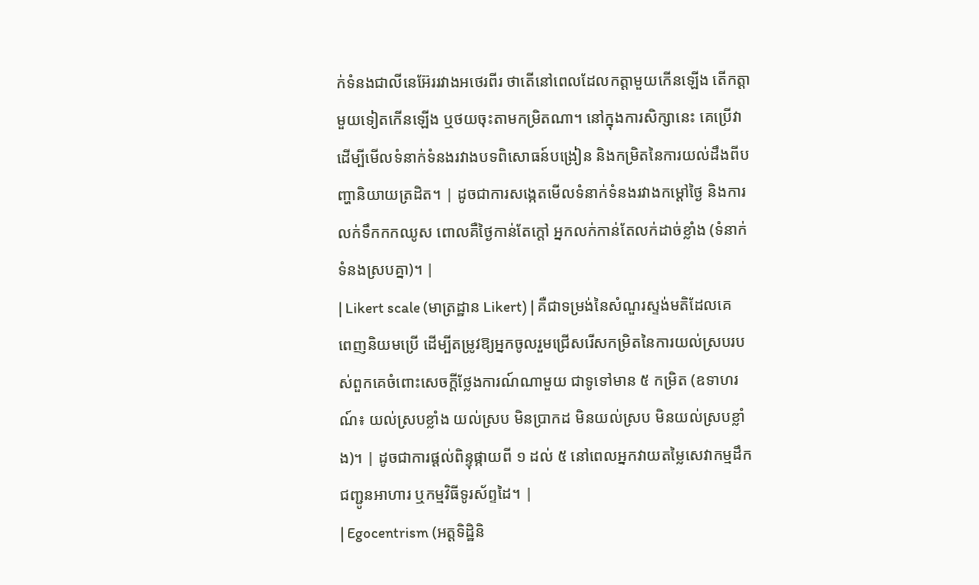ក់ទំនងជាលីនេអ៊ែររវាងអថេរពីរ ថាតើនៅពេលដែលកត្តាមួយកើនឡើង តើកត្តាមួយទៀតកើនឡើង ឬថយចុះតាមកម្រិតណា។ នៅក្នុងការសិក្សានេះ គេប្រើវាដើម្បីមើលទំនាក់ទំនងរវាងបទពិសោធន៍បង្រៀន និងកម្រិតនៃការយល់ដឹងពីបញ្ហានិយាយត្រដិត។ | ដូចជាការសង្កេតមើលទំនាក់ទំនងរវាងកម្ដៅថ្ងៃ និងការលក់ទឹកកកឈូស ពោលគឺថ្ងៃកាន់តែក្តៅ អ្នកលក់កាន់តែលក់ដាច់ខ្លាំង (ទំនាក់ទំនងស្របគ្នា)។ |
| Likert scale (មាត្រដ្ឋាន Likert) | គឺជាទម្រង់នៃសំណួរស្ទង់មតិដែលគេពេញនិយមប្រើ ដើម្បីតម្រូវឱ្យអ្នកចូលរួមជ្រើសរើសកម្រិតនៃការយល់ស្របរបស់ពួកគេចំពោះសេចក្តីថ្លែងការណ៍ណាមួយ ជាទូទៅមាន ៥ កម្រិត (ឧទាហរណ៍៖ យល់ស្របខ្លាំង យល់ស្រប មិនប្រាកដ មិនយល់ស្រប មិនយល់ស្របខ្លាំង)។ | ដូចជាការផ្តល់ពិន្ទុផ្កាយពី ១ ដល់ ៥ នៅពេលអ្នកវាយតម្លៃសេវាកម្មដឹកជញ្ជូនអាហារ ឬកម្មវិធីទូរស័ព្ទដៃ។ |
| Egocentrism (អត្តទិដ្ឋិនិ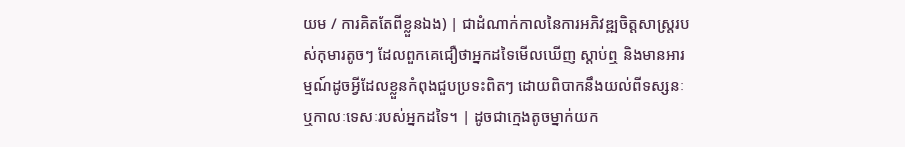យម / ការគិតតែពីខ្លួនឯង) | ជាដំណាក់កាលនៃការអភិវឌ្ឍចិត្តសាស្ត្ររបស់កុមារតូចៗ ដែលពួកគេជឿថាអ្នកដទៃមើលឃើញ ស្តាប់ឮ និងមានអារម្មណ៍ដូចអ្វីដែលខ្លួនកំពុងជួបប្រទះពិតៗ ដោយពិបាកនឹងយល់ពីទស្សនៈឬកាលៈទេសៈរបស់អ្នកដទៃ។ | ដូចជាក្មេងតូចម្នាក់យក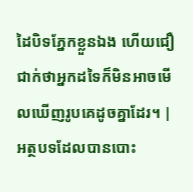ដៃបិទភ្នែកខ្លួនឯង ហើយជឿជាក់ថាអ្នកដទៃក៏មិនអាចមើលឃើញរូបគេដូចគ្នាដែរ។ |
អត្ថបទដែលបានបោះ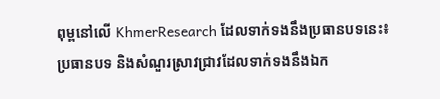ពុម្ពនៅលើ KhmerResearch ដែលទាក់ទងនឹងប្រធានបទនេះ៖
ប្រធានបទ និងសំណួរស្រាវជ្រាវដែលទាក់ទងនឹងឯក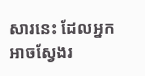សារនេះ ដែលអ្នកអាចស្វែងរ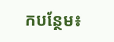កបន្ថែម៖